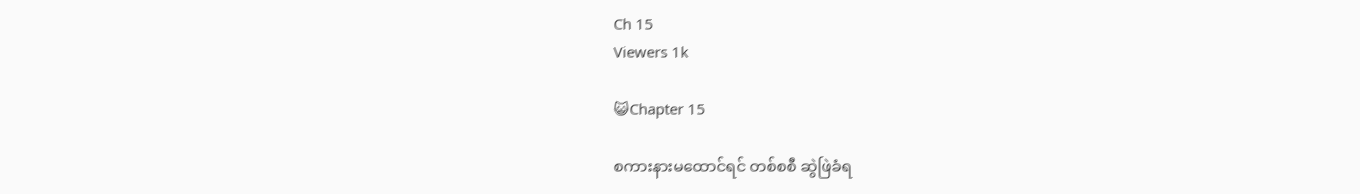Ch 15
Viewers 1k

😺Chapter 15

စကားနားမထောင်ရင် တစ်စစီ ဆွဲဖြဲခံရ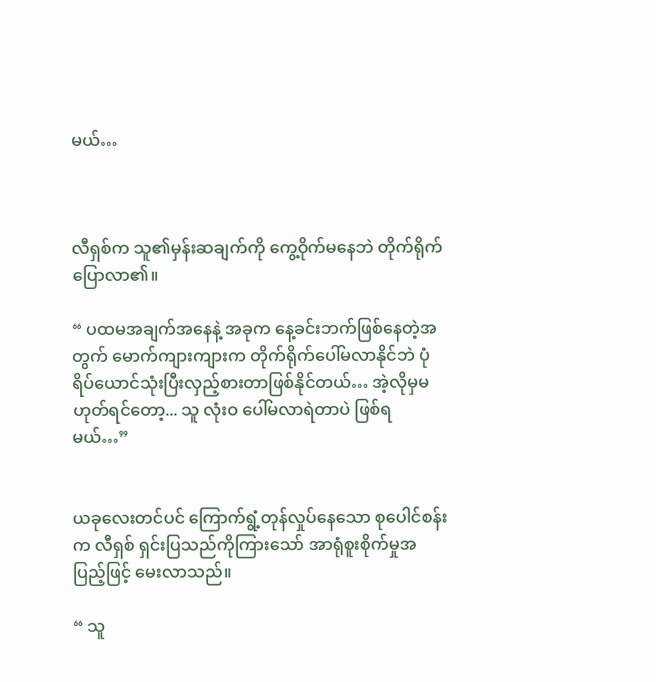မယ်…



လီရှစ်က သူ၏မှန်းဆချက်ကို ကွေ့ဝိုက်မနေဘဲ တိုက်ရိုက်ပြောလာ၏။

“ ပထမအချက်အနေနဲ့ အခုက နေ့ခင်းဘက်ဖြစ်နေတဲ့အတွက် မောက်ကျားကျားက တိုက်ရိုက်ပေါ်မလာနိုင်ဘဲ ပုံရိပ်ယောင်သုံးပြီးလှည့်စားတာဖြစ်နိုင်တယ်… အဲ့လိုမှမဟုတ်ရင်တော့... သူ လုံးဝ ပေါ်မလာရဲတာပဲ ဖြစ်ရမယ်…”


ယခုလေးတင်ပင် ကြောက်ရွံ့တုန်လှုပ်နေသော စုပေါင်စန်းက လီရှစ် ရှင်းပြသည်ကိုကြားသော် အာရုံစူးစိုက်မှုအပြည့်ဖြင့် မေးလာသည်။

“ သူ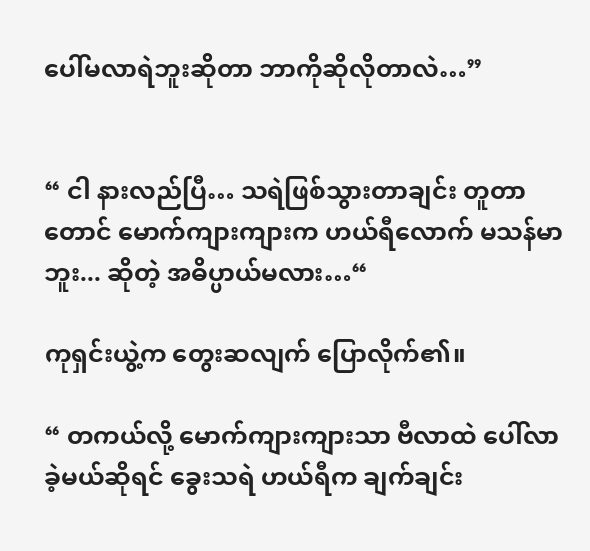ပေါ်မလာရဲဘူးဆိုတာ ဘာကိုဆိုလိုတာလဲ…”


“ ငါ နားလည်ပြီ… သရဲဖြစ်သွားတာချင်း တူတာတောင် မောက်ကျားကျားက ဟယ်ရီလောက် မသန်မာဘူး... ဆိုတဲ့ အဓိပ္ပာယ်မလား…“

ကုရှင်းယွဲ့က တွေးဆလျက် ပြောလိုက်၏။

“ တကယ်လို့ မောက်ကျားကျားသာ ဗီလာထဲ ပေါ်လာခဲ့မယ်ဆိုရင် ခွေးသရဲ ဟယ်ရီက ချက်ချင်း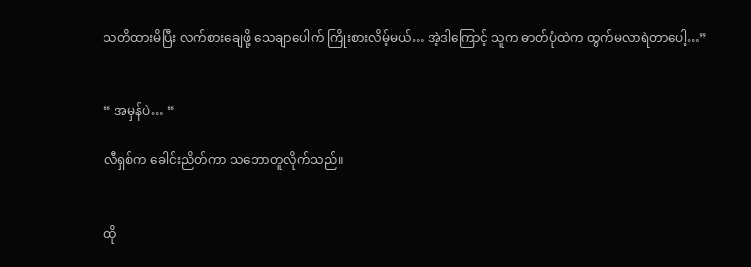သတိထားမိပြီး လက်စားချေဖို့ သေချာပေါက် ကြိုးစားလိမ့်မယ်… အဲ့ဒါကြောင့် သူက ဓာတ်ပုံထဲက ထွက်မလာရဲတာပေါ့…”


“ အမှန်ပဲ… “

လီရှစ်က ခေါင်းညိတ်ကာ သဘောတူလိုက်သည်။


ထို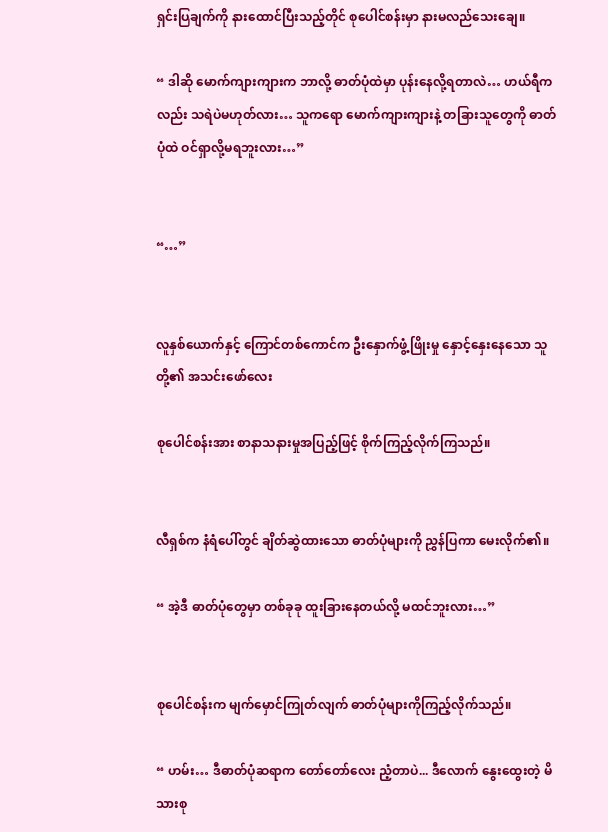ရှင်းပြချက်ကို နားထောင်ပြီးသည့်တိုင် စုပေါင်စန်းမှာ နားမလည်သေးချေ။

“ ဒါဆို မောက်ကျားကျားက ဘာလို့ ဓာတ်ပုံထဲမှာ ပုန်းနေလို့ရတာလဲ… ဟယ်ရီကလည်း သရဲပဲမဟုတ်လား… သူကရော မောက်ကျားကျားနဲ့ တခြားသူတွေကို ဓာတ်ပုံထဲ ဝင်ရှာလို့မရဘူးလား…”


“…”


လူနှစ်ယောက်နှင့် ကြောင်တစ်ကောင်က ဦးနှောက်ဖွံ့ဖြိုးမှု နှောင့်နှေးနေသော သူတို့၏ အသင်းဖော်လေး

စုပေါင်စန်းအား စာနာသနားမှုအပြည့်ဖြင့် စိုက်ကြည့်လိုက်ကြသည်။


လီရှစ်က နံရံပေါ်တွင် ချိတ်ဆွဲထားသော ဓာတ်ပုံများကို ညွှန်ပြကာ မေးလိုက်၏။

“ အဲ့ဒီ ဓာတ်ပုံတွေမှာ တစ်ခုခု ထူးခြားနေတယ်လို့ မထင်ဘူးလား…”


စုပေါင်စန်းက မျက်မှောင်ကြုတ်လျက် ဓာတ်ပုံများကိုကြည့်လိုက်သည်။

“ ဟမ်း… ဒီဓာတ်ပုံဆရာက တော်တော်လေး ညံ့တာပဲ... ဒီလောက် နွေးထွေးတဲ့ မိသားစု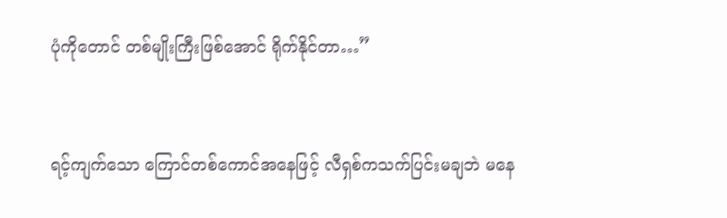ပုံကိုတောင် တစ်မျိုးကြီးဖြစ်အောင် ရိုက်နိုင်တာ…”


ရင့်ကျက်သော ကြောင်တစ်ကောင်အနေဖြင့် လီရှစ်ကသက်ပြင်းမချဘဲ မနေ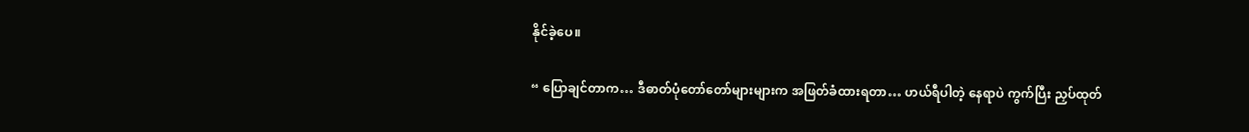နိုင်ခဲ့ပေ။

“ ပြောချင်တာက… ဒီဓာတ်ပုံတော်တော်များများက အဖြတ်ခံထားရတာ… ဟယ်ရီပါတဲ့ နေရာပဲ ကွက်ပြီး ညှပ်ထုတ်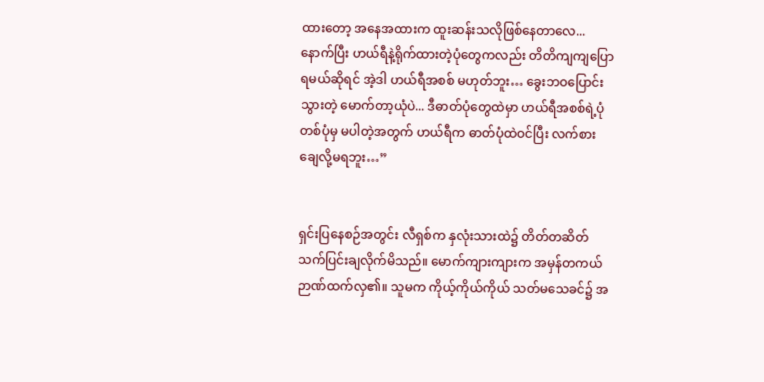ထားတော့ အနေအထားက ထူးဆန်းသလိုဖြစ်နေတာလေ... နောက်ပြီး ဟယ်ရီနဲ့ရိုက်ထားတဲ့ပုံတွေကလည်း တိတိကျကျပြောရမယ်ဆိုရင် အဲ့ဒါ ဟယ်ရီအစစ် မဟုတ်ဘူး… ခွေးဘဝပြောင်းသွားတဲ့ မောက်တာ့ယုံပဲ... ဒီဓာတ်ပုံတွေထဲမှာ ဟယ်ရီအစစ်ရဲ့ပုံ တစ်ပုံမှ မပါတဲ့အတွက် ဟယ်ရီက ဓာတ်ပုံထဲဝင်ပြီး လက်စားချေလို့မရဘူး…”


ရှင်းပြနေစဉ်အတွင်း လီရှစ်က နှလုံးသားထဲ၌ တိတ်တဆိတ် သက်ပြင်းချလိုက်မိသည်။ မောက်ကျားကျားက အမှန်တကယ် ဉာဏ်ထက်လှ၏။ သူမက ကိုယ့်ကိုယ်ကိုယ် သတ်မသေခင်၌ အ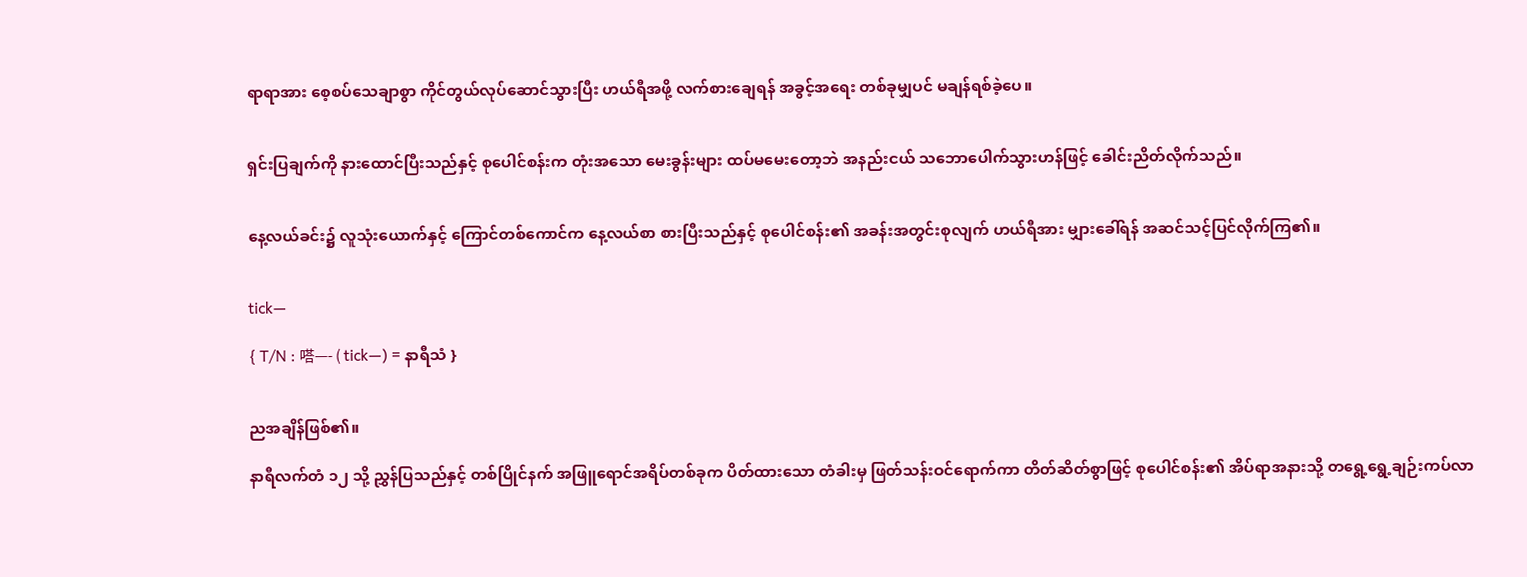ရာရာအား စေ့စပ်သေချာစွာ ကိုင်တွယ်လုပ်ဆောင်သွားပြီး ဟယ်ရီအဖို့ လက်စားချေရန် အခွင့်အရေး တစ်ခုမျှပင် မချန်ရစ်ခဲ့ပေ။


ရှင်းပြချက်ကို နားထောင်ပြီးသည်နှင့် စုပေါင်စန်းက တုံးအသော မေးခွန်းများ ထပ်မမေးတော့ဘဲ အနည်းငယ် သဘောပေါက်သွားဟန်ဖြင့် ခေါင်းညိတ်လိုက်သည်။


နေ့လယ်ခင်း၌ လူသုံးယောက်နှင့် ကြောင်တစ်ကောင်က နေ့လယ်စာ စားပြီးသည်နှင့် စုပေါင်စန်း၏ အခန်းအတွင်းစုလျက် ဟယ်ရီအား မျှားခေါ်ရန် အဆင်သင့်ပြင်လိုက်ကြ၏။


tick—

{ T/N : 嗒—- ( tick—) = နာရီသံ }


ညအချိန်ဖြစ်၏။

နာရီလက်တံ ၁၂ သို့ ညွှန်ပြသည်နှင့် တစ်ပြိုင်နက် အဖြူရောင်အရိပ်တစ်ခုက ပိတ်ထားသော တံခါးမှ ဖြတ်သန်းဝင်ရောက်ကာ တိတ်ဆိတ်စွာဖြင့် စုပေါင်စန်း၏ အိပ်ရာအနားသို့ တရွေ့ရွေ့ချဉ်းကပ်လာ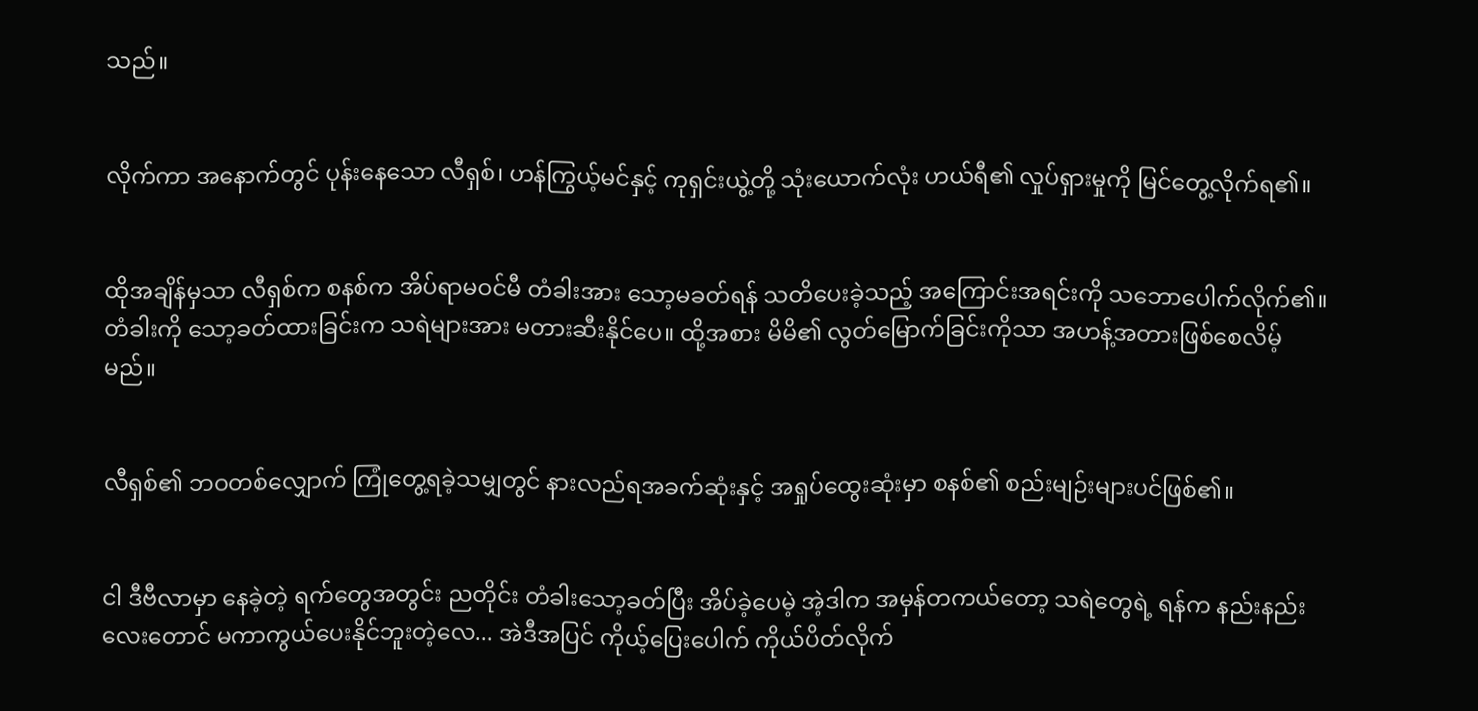သည်။


လိုက်ကာ အနောက်တွင် ပုန်းနေသော လီရှစ်၊ ဟန်ကြွယ့်မင်နှင့် ကုရှင်းယွဲ့တို့ သုံးယောက်လုံး ဟယ်ရီ၏ လှုပ်ရှားမှုကို မြင်တွေ့လိုက်ရ၏။


ထိုအချိန်မှသာ လီရှစ်က စနစ်က အိပ်ရာမဝင်မီ တံခါးအား သော့မခတ်ရန် သတိပေးခဲ့သည့် အကြောင်းအရင်းကို သဘောပေါက်လိုက်၏။ တံခါးကို သော့ခတ်ထားခြင်းက သရဲများအား မတားဆီးနိုင်ပေ။ ထို့အစား မိမိ၏ လွတ်မြောက်ခြင်းကိုသာ အဟန့်အတားဖြစ်စေလိမ့်မည်။


လီရှစ်၏ ဘဝတစ်လျှောက် ကြုံတွေ့ရခဲ့သမျှတွင် နားလည်ရအခက်ဆုံးနှင့် အရှုပ်ထွေးဆုံးမှာ စနစ်၏ စည်းမျဉ်းများပင်ဖြစ်၏။


ငါ ဒီဗီလာမှာ နေခဲ့တဲ့ ရက်တွေအတွင်း ညတိုင်း တံခါးသော့ခတ်ပြီး အိပ်ခဲ့ပေမဲ့ အဲ့ဒါက အမှန်တကယ်တော့ သရဲတွေရဲ့ ရန်က နည်းနည်းလေးတောင် မကာကွယ်ပေးနိုင်ဘူးတဲ့လေ... အဲဒီအပြင် ကိုယ့်ပြေးပေါက် ကိုယ်ပိတ်လိုက်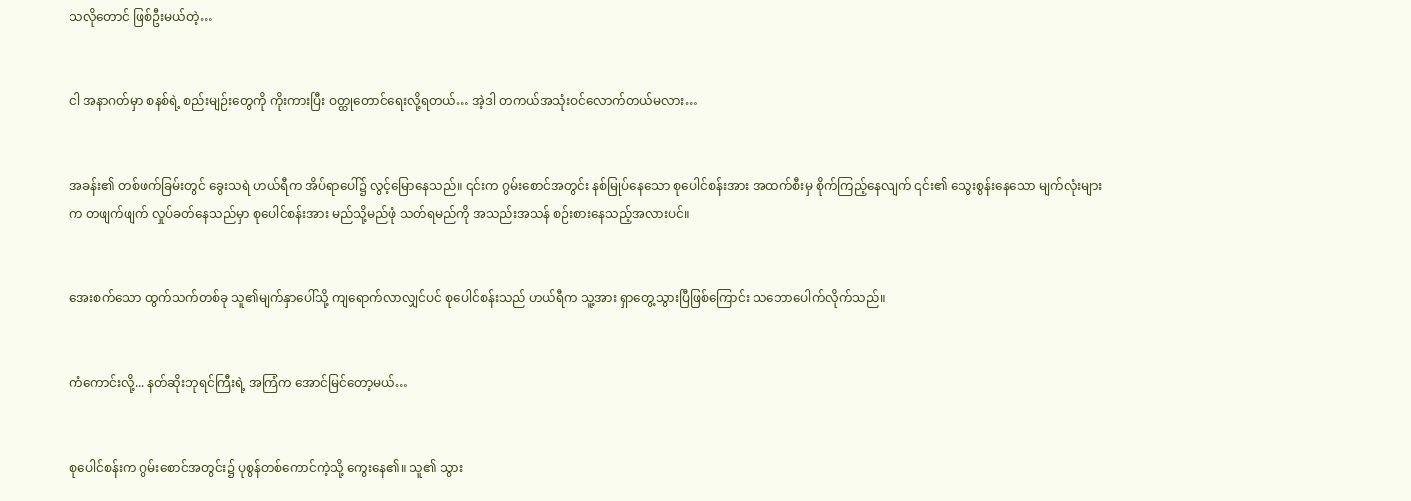သလိုတောင် ဖြစ်ဦးမယ်တဲ့…


ငါ အနာဂတ်မှာ စနစ်ရဲ့ စည်းမျဉ်းတွေကို ကိုးကားပြီး ဝတ္ထုတောင်ရေးလို့ရတယ်… အဲ့ဒါ တကယ်အသုံးဝင်လောက်တယ်မလား…


အခန်း၏ တစ်ဖက်ခြမ်းတွင် ခွေးသရဲ ဟယ်ရီက အိပ်ရာပေါ်၌ လွင့်မြောနေသည်။ ၎င်းက ဂွမ်းစောင်အတွင်း နစ်မြုပ်နေသော စုပေါင်စန်းအား အထက်စီးမှ စိုက်ကြည့်နေလျက် ၎င်း၏ သွေးစွန်းနေသော မျက်လုံးများက တဖျက်ဖျက် လှုပ်ခတ်နေသည်မှာ စုပေါင်စန်းအား မည်သို့မည်ဖုံ သတ်ရမည်ကို အသည်းအသန် စဉ်းစားနေသည့်အလားပင်။


အေးစက်သော ထွက်သက်တစ်ခု သူ၏မျက်နှာပေါ်သို့ ကျရောက်လာလျှင်ပင် စုပေါင်စန်းသည် ဟယ်ရီက သူ့အား ရှာတွေ့သွားပြီဖြစ်ကြောင်း သဘောပေါက်လိုက်သည်။


ကံကောင်းလို့... နတ်ဆိုးဘုရင်ကြီးရဲ့ အကြံက အောင်မြင်တော့မယ်…


စုပေါင်စန်းက ဂွမ်းစောင်အတွင်း၌ ပုစွန်တစ်ကောင်ကဲ့သို့ ကွေးနေ၏။ သူ၏ သွား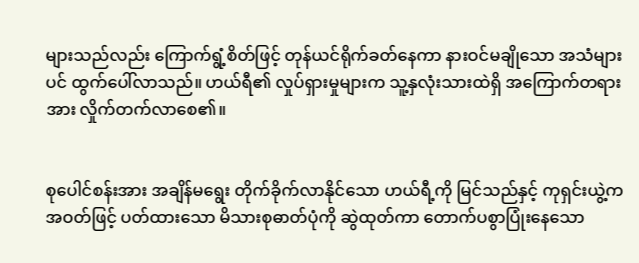များသည်လည်း ကြောက်ရွံ့စိတ်ဖြင့် တုန်ယင်ရိုက်ခတ်နေကာ နားဝင်မချိုသော အသံများပင် ထွက်ပေါ်လာသည်။ ဟယ်ရီ၏ လှုပ်ရှားမှုများက သူ့နှလုံးသားထဲရှိ အကြောက်တရားအား လှိုက်တက်လာစေ၏။


စုပေါင်စန်းအား အချိန်မရွေး တိုက်ခိုက်လာနိုင်သော ဟယ်ရီ့ကို မြင်သည်နှင့် ကုရှင်းယွဲ့က အဝတ်ဖြင့် ပတ်ထားသော မိသားစုဓာတ်ပုံကို ဆွဲထုတ်ကာ တောက်ပစွာပြုံးနေသော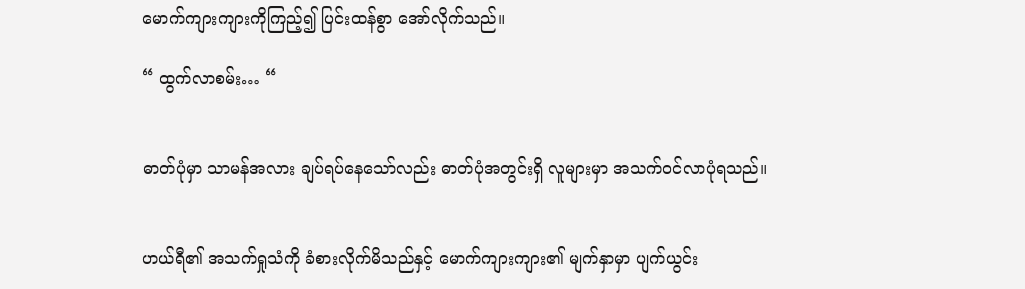မောက်ကျားကျားကိုကြည့်၍ ပြင်းထန်စွာ အော်လိုက်သည်။

“ ထွက်လာစမ်း… “


ဓာတ်ပုံမှာ သာမန်အလား ချပ်ရပ်နေသော်လည်း ဓာတ်ပုံအတွင်းရှိ လူများမှာ အသက်ဝင်လာပုံရသည်။


ဟယ်ရီ၏ အသက်ရှုသံကို ခံစားလိုက်မိသည်နှင့် မောက်ကျားကျား၏ မျက်နှာမှာ ပျက်ယွင်း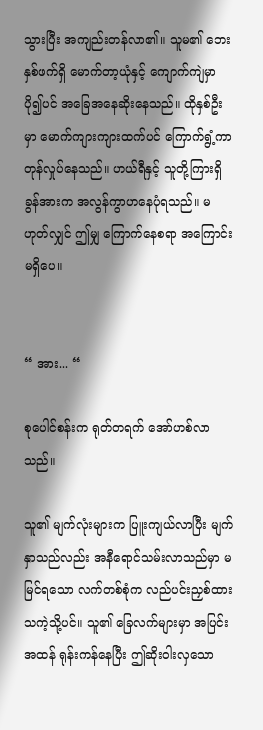သွားပြီး အကျည်းတန်လာ၏။ သူမ၏ ဘေးနှစ်ဖက်ရှိ မောက်တာ့ယုံနှင့် ကျောက်ကျဲမှာ ပို၍ပင် အခြေအနေဆိုးနေသည်။ ထိုနှစ်ဦးမှာ မောက်ကျားကျားထက်ပင် ကြောက်ရွံ့ကာ တုန်လှုပ်နေသည်။ ဟယ်ရီနှင့် သူတို့ကြားရှိ ခွန်အားက အလွန်ကွာဟနေပုံရသည်။ မဟုတ်လျှင် ဤမျှ ကြောက်နေစရာ အကြောင်းမရှိပေ။


“ အား... “

စုပေါင်စန်းက ရုတ်တရက် အော်ဟစ်လာသည်။

သူ၏ မျက်လုံးများက ပြူးကျယ်လာပြီး မျက်နှာသည်လည်း အနီရောင်သမ်းလာသည်မှာ မမြင်ရသော လက်တစ်စုံက လည်ပင်းညှစ်ထားသကဲ့သို့ပင်။ သူ၏ ခြေလက်များမှာ အပြင်းအထန် ရုန်းကန်နေပြီး ဤဆိုးဝါးလှသော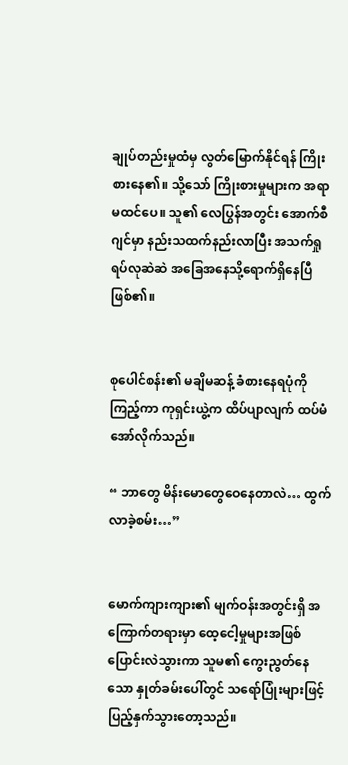ချုပ်တည်းမှုထံမှ လွတ်မြောက်နိုင်ရန် ကြိုးစားနေ၏။ သို့သော် ကြိုးစားမှုများက အရာမထင်ပေ။ သူ၏ လေပြွန်အတွင်း အောက်စီဂျင်မှာ နည်းသထက်နည်းလာပြီး အသက်ရှုရပ်လုဆဲဆဲ အခြေအနေသို့ရောက်ရှိနေပြီဖြစ်၏။


စုပေါင်စန်း၏ မချိမဆန့် ခံစားနေရပုံကိုကြည့်ကာ ကုရှင်းယွဲ့က ထိပ်ပျာလျက် ထပ်မံအော်လိုက်သည်။

“ ဘာတွေ မိန်းမောတွေဝေနေတာလဲ… ထွက်လာခဲ့စမ်း…”


မောက်ကျားကျား၏ မျက်ဝန်းအတွင်းရှိ အကြောက်တရားမှာ ထေ့ငေါ့မှုများအဖြစ် ပြောင်းလဲသွားကာ သူမ၏ ကွေးညွတ်နေသော နှုတ်ခမ်းပေါ်တွင် သရော်ပြုံးများဖြင့် ပြည့်နှက်သွားတော့သည်။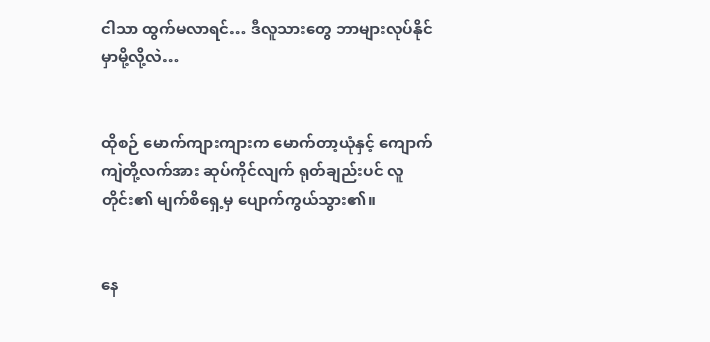ငါသာ ထွက်မလာရင်… ဒီလူသားတွေ ဘာများလုပ်နိုင်မှာမို့လို့လဲ…


ထိုစဉ် မောက်ကျားကျားက မောက်တာ့ယုံနှင့် ကျောက်ကျဲတို့လက်အား ဆုပ်ကိုင်လျက် ရုတ်ချည်းပင် လူတိုင်း၏ မျက်စိရှေ့မှ ပျောက်ကွယ်သွား၏။


နေ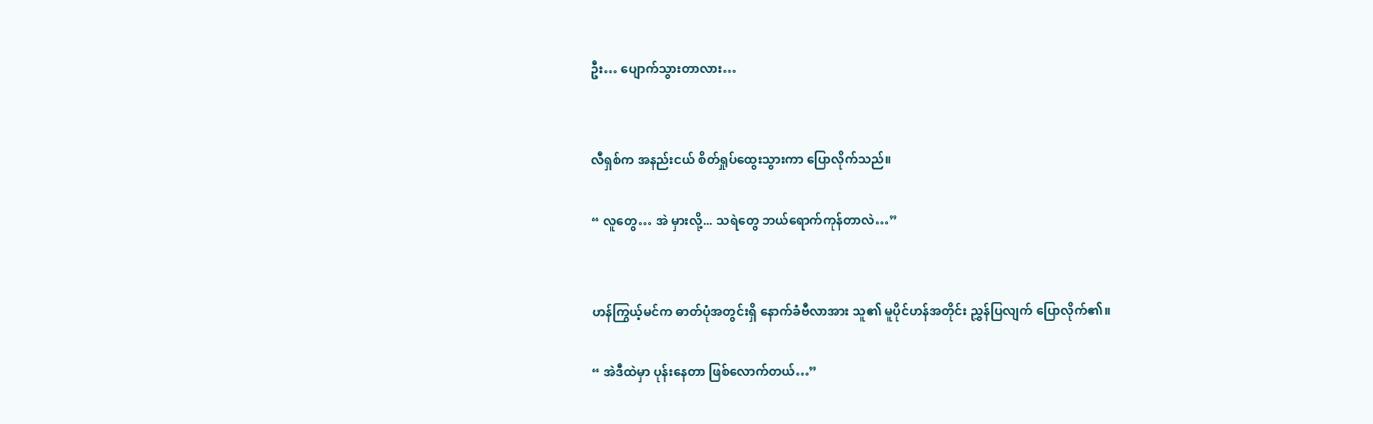ဦး… ပျောက်သွားတာလား…


လီရှစ်က အနည်းငယ် စိတ်ရှုပ်ထွေးသွားကာ ပြောလိုက်သည်။

“ လူတွေ… အဲ မှားလို့... သရဲတွေ ဘယ်ရောက်ကုန်တာလဲ…”


ဟန်ကြွယ့်မင်က ဓာတ်ပုံအတွင်းရှိ နောက်ခံဗီလာအား သူ၏ မူပိုင်ဟန်အတိုင်း ညွှန်ပြလျက် ပြောလိုက်၏။

“ အဲဒီထဲမှာ ပုန်းနေတာ ဖြစ်လောက်တယ်…”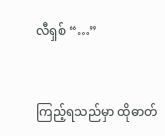လီရှစ် “…”


ကြည့်ရသည်မှာ ထိုဓာတ်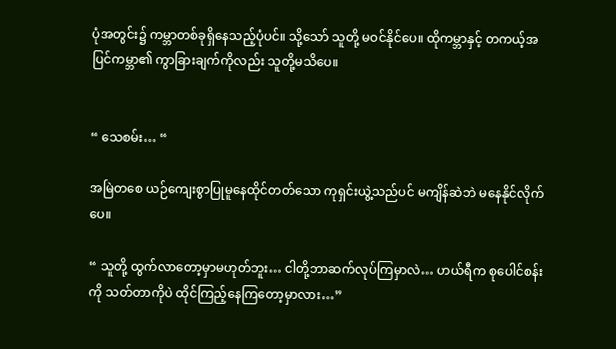ပုံအတွင်း၌ ကမ္ဘာတစ်ခုရှိနေသည့်ပုံပင်။ သို့သော် သူတို့ မဝင်နိုင်ပေ။ ထိုကမ္ဘာနှင့် တကယ့်အပြင်ကမ္ဘာ၏ ကွာခြားချက်ကိုလည်း သူတို့မသိပေ။


“ သေစမ်း… “

အမြဲတစေ ယဉ်ကျေးစွာပြုမူနေထိုင်တတ်သော ကုရှင်းယွဲ့သည်ပင် မကျိန်ဆဲဘဲ မနေနိုင်လိုက်ပေ။

“ သူတို့ ထွက်လာတော့မှာမဟုတ်ဘူး… ငါတို့ဘာဆက်လုပ်ကြမှာလဲ… ဟယ်ရီက စုပေါင်စန်းကို သတ်တာကိုပဲ ထိုင်ကြည့်နေကြတော့မှာလား…”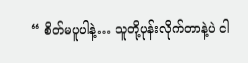“ စိတ်မပူပါနဲ့… သူတို့ပုန်းလိုက်တာနဲ့ပဲ ငါ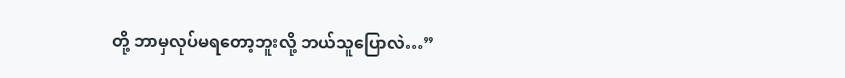တို့ ဘာမှလုပ်မရတော့ဘူးလို့ ဘယ်သူပြောလဲ…”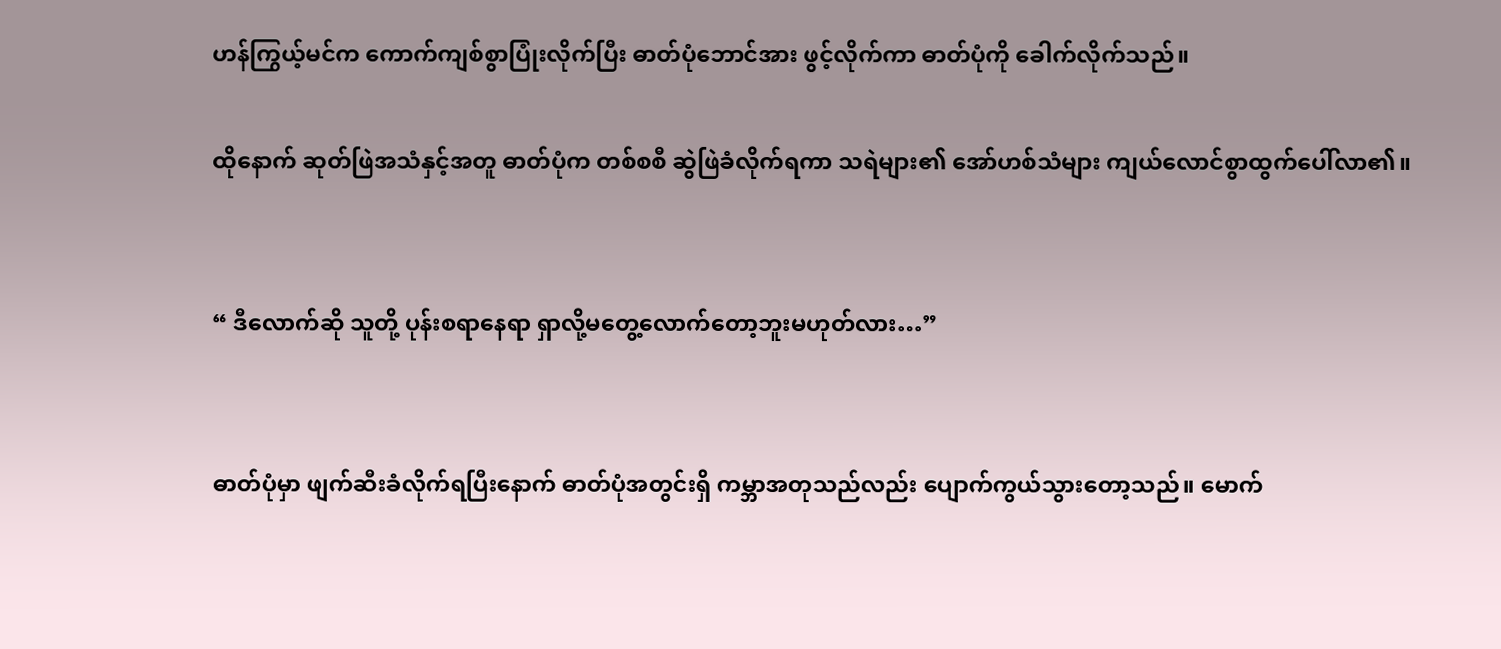ဟန်ကြွယ့်မင်က ကောက်ကျစ်စွာပြုံးလိုက်ပြီး ဓာတ်ပုံဘောင်အား ဖွင့်လိုက်ကာ ဓာတ်ပုံကို ခေါက်လိုက်သည်။

ထိုနောက် ဆုတ်ဖြဲအသံနှင့်အတူ ဓာတ်ပုံက တစ်စစီ ဆွဲဖြဲခံလိုက်ရကာ သရဲများ၏ အော်ဟစ်သံများ ကျယ်လောင်စွာထွက်ပေါ်လာ၏။


“ ဒီလောက်ဆို သူတို့ ပုန်းစရာနေရာ ရှာလို့မတွေ့လောက်တော့ဘူးမဟုတ်လား…”


ဓာတ်ပုံမှာ ဖျက်ဆီးခံလိုက်ရပြီးနောက် ဓာတ်ပုံအတွင်းရှိ ကမ္ဘာအတုသည်လည်း ပျောက်ကွယ်သွားတော့သည်။ မောက်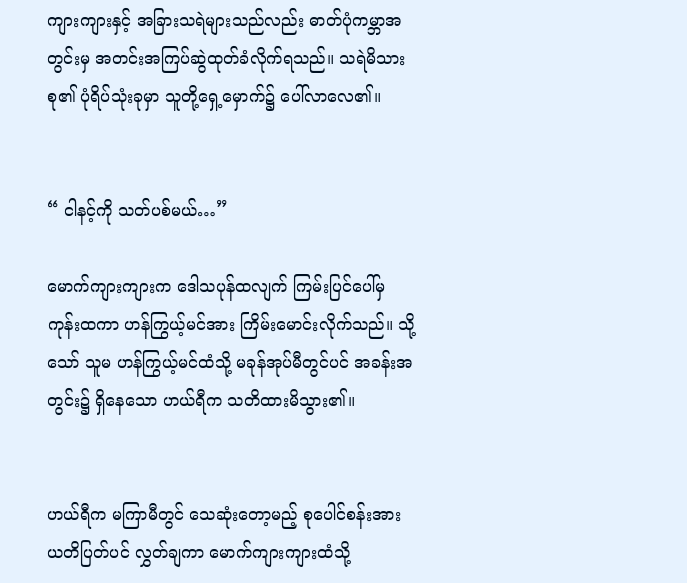ကျားကျားနှင့် အခြားသရဲများသည်လည်း ဓာတ်ပုံကမ္ဘာအတွင်းမှ အတင်းအကြပ်ဆွဲထုတ်ခံလိုက်ရသည်။ သရဲမိသားစု၏ ပုံရိပ်သုံးခုမှာ သူတို့ရှေ့မှောက်၌ ပေါ်လာလေ၏။


“ ငါနင့်ကို သတ်ပစ်မယ်…”

မောက်ကျားကျားက ဒေါသပုန်ထလျက် ကြမ်းပြင်ပေါ်မှ ကုန်းထကာ ဟန်ကြွယ့်မင်အား ကြိမ်းမောင်းလိုက်သည်။ သို့သော် သူမ ဟန်ကြွယ့်မင်ထံသို့ မခုန်အုပ်မီတွင်ပင် အခန်းအတွင်း၌ ရှိနေသော ဟယ်ရီက သတိထားမိသွား၏။


ဟယ်ရီက မကြာမီတွင် သေဆုံးတော့မည့် စုပေါင်စန်းအား ယတိပြတ်ပင် လွှတ်ချကာ မောက်ကျားကျားထံသို့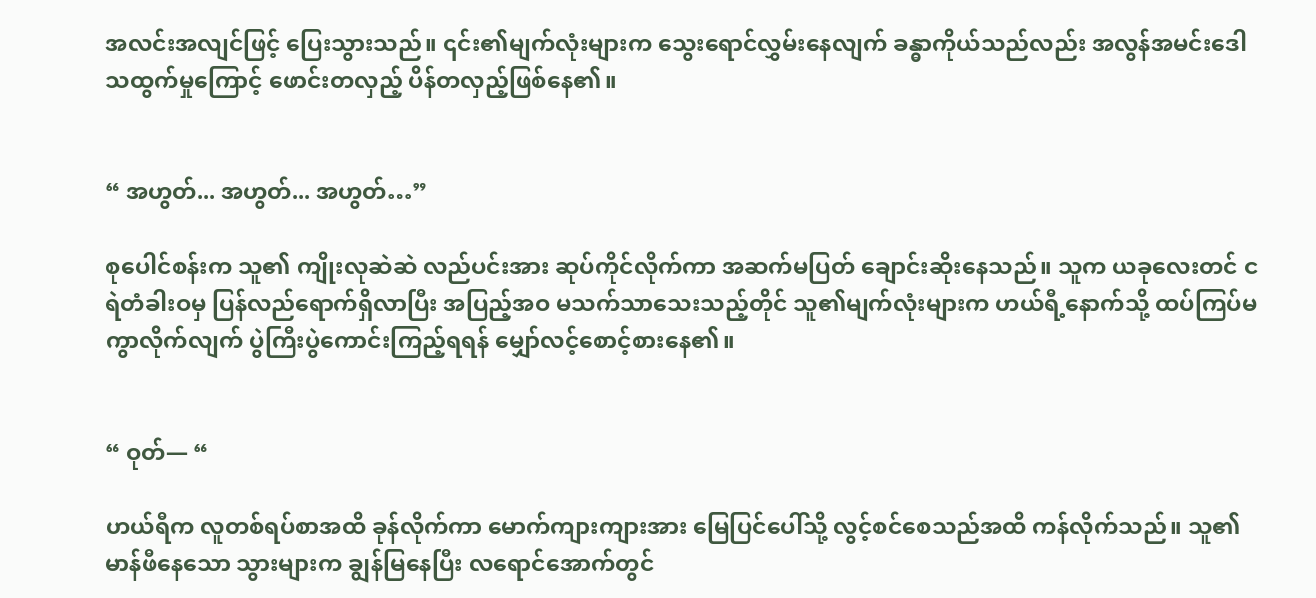အလင်းအလျင်ဖြင့် ပြေးသွားသည်။ ၎င်း၏မျက်လုံးများက သွေးရောင်လွှမ်းနေလျက် ခန္ဓာကိုယ်သည်လည်း အလွန်အမင်းဒေါသထွက်မှုကြောင့် ဖောင်းတလှည့် ပိန်တလှည့်ဖြစ်နေ၏။


“ အဟွတ်... အဟွတ်... အဟွတ်…”

စုပေါင်စန်းက သူ၏ ကျိုးလုဆဲဆဲ လည်ပင်းအား ဆုပ်ကိုင်လိုက်ကာ အဆက်မပြတ် ချောင်းဆိုးနေသည်။ သူက ယခုလေးတင် ငရဲတံခါးဝမှ ပြန်လည်ရောက်ရှိလာပြီး အပြည့်အဝ မသက်သာသေးသည့်တိုင် သူ၏မျက်လုံးများက ဟယ်ရီ့နောက်သို့ ထပ်ကြပ်မကွာလိုက်လျက် ပွဲကြီးပွဲကောင်းကြည့်ရရန် မျှော်လင့်စောင့်စားနေ၏။


“ ဝုတ်— “

ဟယ်ရီက လူတစ်ရပ်စာအထိ ခုန်လိုက်ကာ မောက်ကျားကျားအား မြေပြင်ပေါ်သို့ လွင့်စင်စေသည်အထိ ကန်လိုက်သည်။ သူ၏ မာန်ဖီနေသော သွားများက ချွန်မြနေပြီး လရောင်အောက်တွင်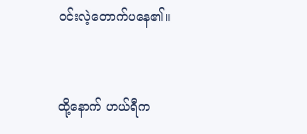ဝင်းလဲ့တောက်ပနေ၏။


ထို့နောက် ဟယ်ရီက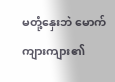မတုံ့နှေးဘဲ မောက်ကျားကျား၏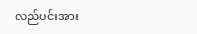လည်ပင်းအား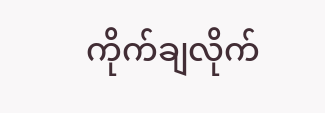ကိုက်ချလိုက်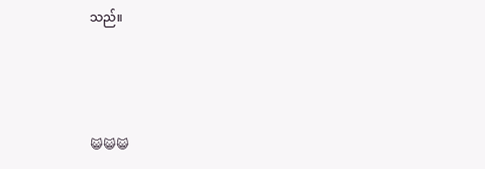သည်။



😺😺😺